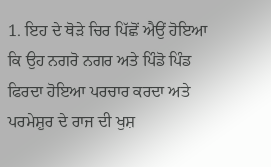1. ਇਹ ਦੇ ਥੋੜੇ ਚਿਰ ਪਿੱਛੋਂ ਐਉਂ ਹੋਇਆ ਕਿ ਉਹ ਨਗਰੋ ਨਗਰ ਅਤੇ ਪਿੰਡੋ ਪਿੰਡ ਫਿਰਦਾ ਹੋਇਆ ਪਰਚਾਰ ਕਰਦਾ ਅਤੇ ਪਰਮੇਸ਼ੁਰ ਦੇ ਰਾਜ ਦੀ ਖੁਸ਼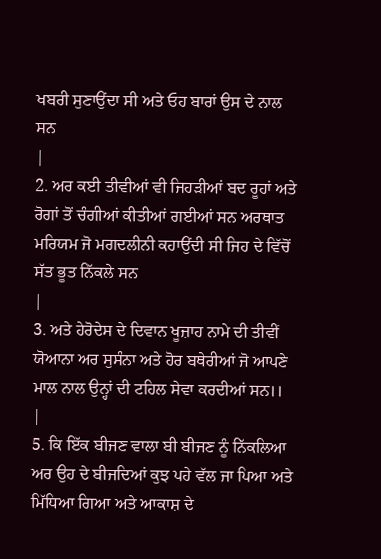ਖਬਰੀ ਸੁਣਾਉਂਦਾ ਸੀ ਅਤੇ ਓਹ ਬਾਰਾਂ ਉਸ ਦੇ ਨਾਲ ਸਨ
|
2. ਅਰ ਕਈ ਤੀਵੀਆਂ ਵੀ ਜਿਹੜੀਆਂ ਬਦ ਰੂਹਾਂ ਅਤੇ ਰੋਗਾਂ ਤੋਂ ਚੰਗੀਆਂ ਕੀਤੀਆਂ ਗਈਆਂ ਸਨ ਅਰਥਾਤ ਮਰਿਯਮ ਜੋ ਮਗਦਲੀਨੀ ਕਹਾਉਂਦੀ ਸੀ ਜਿਹ ਦੇ ਵਿੱਚੋਂ ਸੱਤ ਭੂਤ ਨਿੱਕਲੇ ਸਨ
|
3. ਅਤੇ ਹੇਰੋਦੇਸ ਦੇ ਦਿਵਾਨ ਖੂਜ਼ਾਹ ਨਾਮੇ ਦੀ ਤੀਵੀਂ ਯੋਆਨਾ ਅਰ ਸੁਸੰਨਾ ਅਤੇ ਹੋਰ ਬਥੇਰੀਆਂ ਜੋ ਆਪਣੇ ਮਾਲ ਨਾਲ ਉਨ੍ਹਾਂ ਦੀ ਟਹਿਲ ਸੇਵਾ ਕਰਦੀਆਂ ਸਨ।।
|
5. ਕਿ ਇੱਕ ਬੀਜਣ ਵਾਲਾ ਬੀ ਬੀਜਣ ਨੂੰ ਨਿੱਕਲਿਆ ਅਰ ਉਹ ਦੇ ਬੀਜਦਿਆਂ ਕੁਝ ਪਹੇ ਵੱਲ ਜਾ ਪਿਆ ਅਤੇ ਮਿੱਧਿਆ ਗਿਆ ਅਤੇ ਆਕਾਸ਼ ਦੇ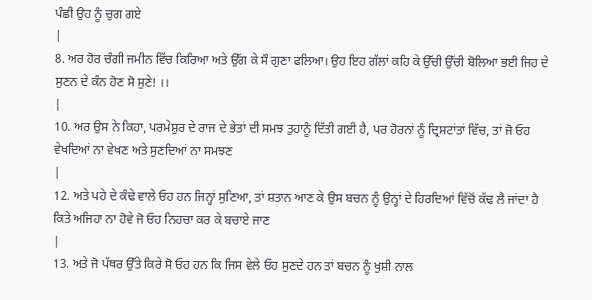ਪੰਛੀ ਉਹ ਨੂੰ ਚੁਗ ਗਏ
|
8. ਅਰ ਹੋਰ ਚੰਗੀ ਜਮੀਨ ਵਿੱਚ ਕਿਰਿਆ ਅਤੇ ਉੱਗ ਕੇ ਸੌ ਗੁਣਾ ਫਲਿਆ। ਉਹ ਇਹ ਗੱਲਾਂ ਕਹਿ ਕੇ ਉੱਚੀ ਉੱਚੀ ਬੋਲਿਆ ਭਈ ਜਿਹ ਦੇ ਸੁਣਨ ਦੇ ਕੰਨ ਹੋਣ ਸੋ ਸੁਣੇ! ।।
|
10. ਅਰ ਉਸ ਨੇ ਕਿਹਾ, ਪਰਮੇਸ਼ੁਰ ਦੇ ਰਾਜ ਦੇ ਭੇਤਾਂ ਦੀ ਸਮਝ ਤੁਹਾਨੂੰ ਦਿੱਤੀ ਗਈ ਹੈ, ਪਰ ਹੋਰਨਾਂ ਨੂੰ ਦ੍ਰਿਸ਼ਟਾਂਤਾਂ ਵਿੱਚ, ਤਾਂ ਜੋ ਓਹ ਵੇਖਦਿਆਂ ਨਾ ਵੇਖਣ ਅਤੇ ਸੁਣਦਿਆਂ ਨਾ ਸਮਝਣ
|
12. ਅਤੇ ਪਹੇ ਦੇ ਕੰਢੇ ਵਾਲੇ ਓਹ ਹਨ ਜਿਨ੍ਹਾਂ ਸੁਣਿਆ, ਤਾਂ ਸ਼ਤਾਨ ਆਣ ਕੇ ਉਸ ਬਚਨ ਨੂੰ ਉਨ੍ਹਾਂ ਦੇ ਹਿਰਦਿਆਂ ਵਿੱਚੋਂ ਕੱਢ ਲੈ ਜਾਂਦਾ ਹੈ ਕਿਤੇ ਅਜਿਹਾ ਨਾ ਹੋਵੇ ਜੋ ਓਹ ਨਿਹਚਾ ਕਰ ਕੇ ਬਚਾਏ ਜਾਣ
|
13. ਅਤੇ ਜੋ ਪੱਥਰ ਉੱਤੇ ਕਿਰੇ ਸੋ ਓਹ ਹਨ ਕਿ ਜਿਸ ਵੇਲੇ ਓਹ ਸੁਣਦੇ ਹਨ ਤਾਂ ਬਚਨ ਨੂੰ ਖੁਸ਼ੀ ਨਾਲ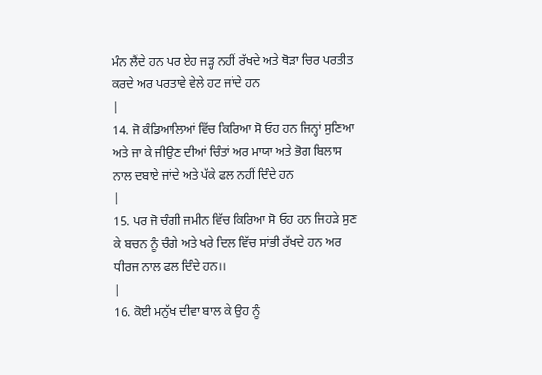ਮੰਨ ਲੈਂਦੇ ਹਨ ਪਰ ਏਹ ਜੜ੍ਹ ਨਹੀਂ ਰੱਖਦੇ ਅਤੇ ਥੋੜਾ ਚਿਰ ਪਰਤੀਤ ਕਰਦੇ ਅਰ ਪਰਤਾਵੇ ਵੇਲੇ ਹਟ ਜਾਂਦੇ ਹਨ
|
14. ਜੋ ਕੰਡਿਆਲਿਆਂ ਵਿੱਚ ਕਿਰਿਆ ਸੋ ਓਹ ਹਨ ਜਿਨ੍ਹਾਂ ਸੁਣਿਆ ਅਤੇ ਜਾ ਕੇ ਜੀਉਣ ਦੀਆਂ ਚਿੰਤਾਂ ਅਰ ਮਾਯਾ ਅਤੇ ਭੋਗ ਬਿਲਾਸ ਨਾਲ ਦਬਾਏ ਜਾਂਦੇ ਅਤੇ ਪੱਕੇ ਫਲ ਨਹੀਂ ਦਿੰਦੇ ਹਨ
|
15. ਪਰ ਜੋ ਚੰਗੀ ਜਮੀਨ ਵਿੱਚ ਕਿਰਿਆ ਸੋ ਓਹ ਹਨ ਜਿਹੜੇ ਸੁਣ ਕੇ ਬਚਨ ਨੂੰ ਚੰਗੇ ਅਤੇ ਖਰੇ ਦਿਲ ਵਿੱਚ ਸਾਂਭੀ ਰੱਖਦੇ ਹਨ ਅਰ ਧੀਰਜ ਨਾਲ ਫਲ ਦਿੰਦੇ ਹਨ।।
|
16. ਕੋਈ ਮਨੁੱਖ ਦੀਵਾ ਬਾਲ ਕੇ ਉਹ ਨੂੰ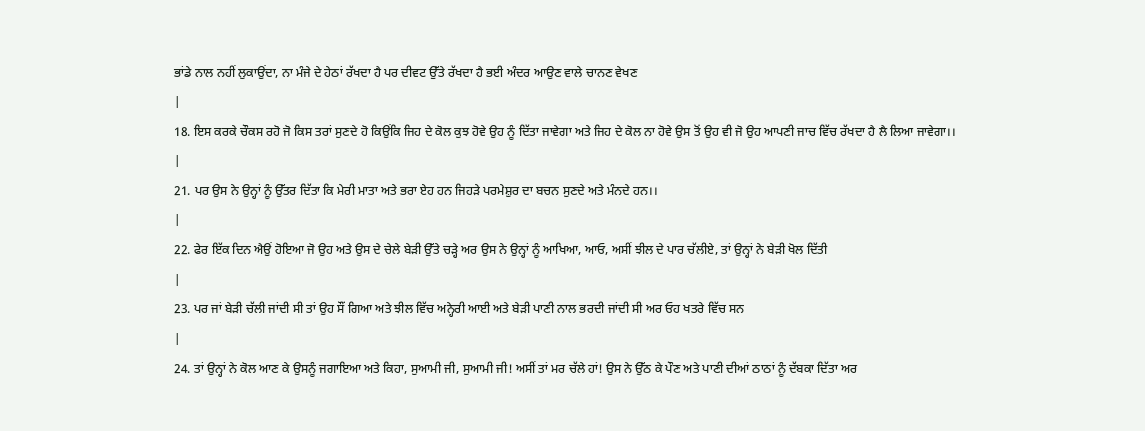ਭਾਂਡੇ ਨਾਲ ਨਹੀਂ ਲੁਕਾਉਂਦਾ, ਨਾ ਮੰਜੇ ਦੇ ਹੇਠਾਂ ਰੱਖਦਾ ਹੈ ਪਰ ਦੀਵਟ ਉੱਤੇ ਰੱਖਦਾ ਹੈ ਭਈ ਅੰਦਰ ਆਉਣ ਵਾਲੇ ਚਾਨਣ ਵੇਖਣ
|
18. ਇਸ ਕਰਕੇ ਚੌਕਸ ਰਹੋ ਜੋ ਕਿਸ ਤਰਾਂ ਸੁਣਦੇ ਹੋ ਕਿਉਂਕਿ ਜਿਹ ਦੇ ਕੋਲ ਕੁਝ ਹੋਵੇ ਉਹ ਨੂੰ ਦਿੱਤਾ ਜਾਵੇਗਾ ਅਤੇ ਜਿਹ ਦੇ ਕੋਲ ਨਾ ਹੋਵੇ ਉਸ ਤੋਂ ਉਹ ਵੀ ਜੋ ਉਹ ਆਪਣੀ ਜਾਚ ਵਿੱਚ ਰੱਖਦਾ ਹੈ ਲੈ ਲਿਆ ਜਾਵੇਗਾ।।
|
21. ਪਰ ਉਸ ਨੇ ਉਨ੍ਹਾਂ ਨੂੰ ਉੱਤਰ ਦਿੱਤਾ ਕਿ ਮੇਰੀ ਮਾਤਾ ਅਤੇ ਭਰਾ ਏਹ ਹਨ ਜਿਹੜੇ ਪਰਮੇਸ਼ੁਰ ਦਾ ਬਚਨ ਸੁਣਦੇ ਅਤੇ ਮੰਨਦੇ ਹਨ।।
|
22. ਫੇਰ ਇੱਕ ਦਿਨ ਐਉਂ ਹੋਇਆ ਜੋ ਉਹ ਅਤੇ ਉਸ ਦੇ ਚੇਲੇ ਬੇੜੀ ਉੱਤੇ ਚੜ੍ਹੇ ਅਰ ਉਸ ਨੇ ਉਨ੍ਹਾਂ ਨੂੰ ਆਖਿਆ, ਆਓ, ਅਸੀਂ ਝੀਲ ਦੇ ਪਾਰ ਚੱਲੀਏ, ਤਾਂ ਉਨ੍ਹਾਂ ਨੇ ਬੇੜੀ ਖੋਲ ਦਿੱਤੀ
|
23. ਪਰ ਜਾਂ ਬੇੜੀ ਚੱਲੀ ਜਾਂਦੀ ਸੀ ਤਾਂ ਉਹ ਸੌਂ ਗਿਆ ਅਤੇ ਝੀਲ ਵਿੱਚ ਅਨ੍ਹੇਰੀ ਆਈ ਅਤੇ ਬੇੜੀ ਪਾਣੀ ਨਾਲ ਭਰਦੀ ਜਾਂਦੀ ਸੀ ਅਰ ਓਹ ਖਤਰੇ ਵਿੱਚ ਸਨ
|
24. ਤਾਂ ਉਨ੍ਹਾਂ ਨੇ ਕੋਲ ਆਣ ਕੇ ਉਸਨੂੰ ਜਗਾਇਆ ਅਤੇ ਕਿਹਾ, ਸੁਆਮੀ ਜੀ, ਸੁਆਮੀ ਜੀ! ਅਸੀਂ ਤਾਂ ਮਰ ਚੱਲੇ ਹਾਂ! ਉਸ ਨੇ ਉੱਠ ਕੇ ਪੌਣ ਅਤੇ ਪਾਣੀ ਦੀਆਂ ਠਾਠਾਂ ਨੂੰ ਦੱਬਕਾ ਦਿੱਤਾ ਅਰ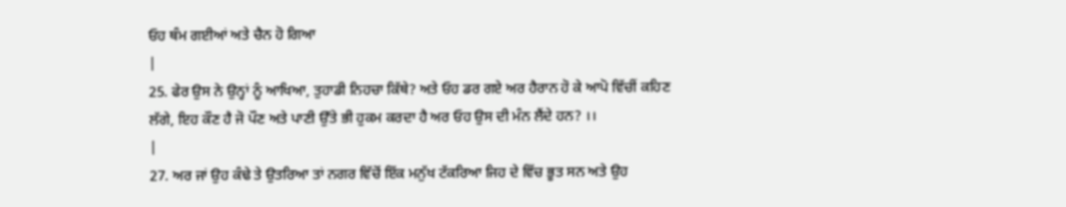ਓਹ ਥੰਮ ਗਈਆਂ ਅਤੇ ਚੈਨ ਹੋ ਗਿਆ
|
25. ਫੇਰ ਉਸ ਨੇ ਉਨ੍ਹਾਂ ਨੂੰ ਆਖਿਆ, ਤੁਹਾਡੀ ਨਿਹਚਾ ਕਿੱਥੇ? ਅਤੇ ਓਹ ਡਰ ਗਏ ਅਰ ਹੈਰਾਨ ਹੋ ਕੇ ਆਪੋ ਵਿੱਚੀਂ ਕਹਿਣ ਲੱਗੇ, ਇਹ ਕੌਣ ਹੈ ਜੋ ਪੌਣ ਅਤੇ ਪਾਣੀ ਉੱਤੇ ਭੀ ਹੁਕਮ ਕਰਦਾ ਹੈ ਅਰ ਓਹ ਉਸ ਦੀ ਮੰਨ ਲੈਂਦੇ ਹਨ? ।।
|
27. ਅਰ ਜਾਂ ਉਹ ਕੰਢੇ ਤੇ ਉਤਰਿਆ ਤਾਂ ਨਗਰ ਵਿੱਚੋਂ ਇੱਕ ਮਨੁੱਖ ਟੱਕਰਿਆ ਜਿਹ ਦੇ ਵਿੱਚ ਭੂਤ ਸਨ ਅਤੇ ਉਹ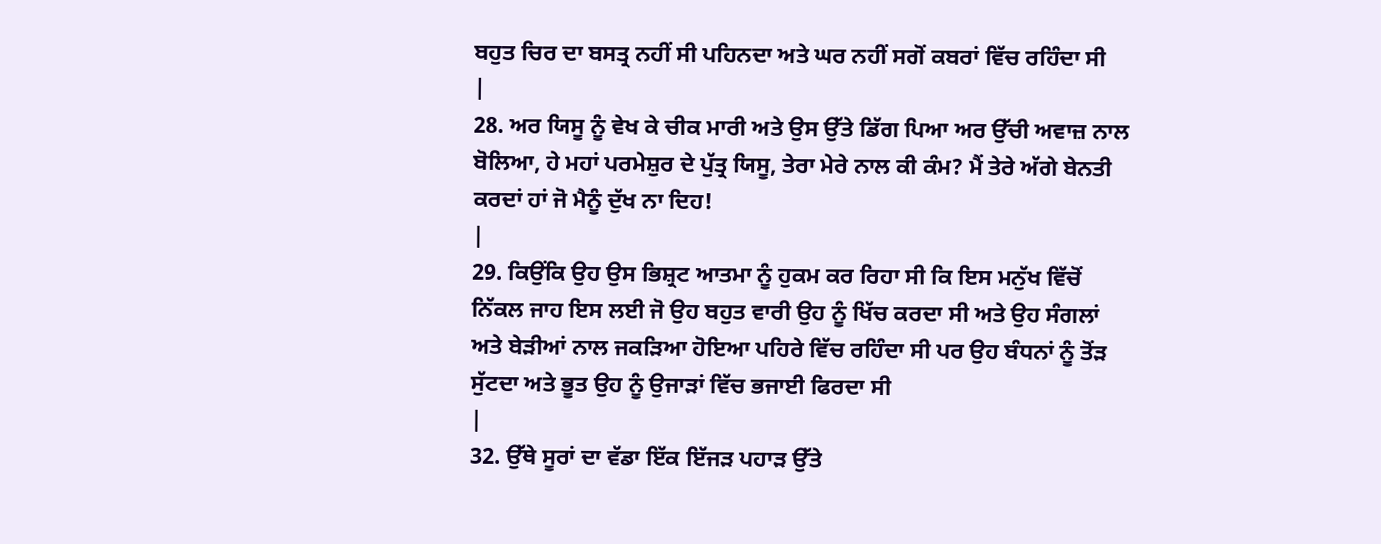ਬਹੁਤ ਚਿਰ ਦਾ ਬਸਤ੍ਰ ਨਹੀਂ ਸੀ ਪਹਿਨਦਾ ਅਤੇ ਘਰ ਨਹੀਂ ਸਗੋਂ ਕਬਰਾਂ ਵਿੱਚ ਰਹਿੰਦਾ ਸੀ
|
28. ਅਰ ਯਿਸੂ ਨੂੰ ਵੇਖ ਕੇ ਚੀਕ ਮਾਰੀ ਅਤੇ ਉਸ ਉੱਤੇ ਡਿੱਗ ਪਿਆ ਅਰ ਉੱਚੀ ਅਵਾਜ਼ ਨਾਲ ਬੋਲਿਆ, ਹੇ ਮਹਾਂ ਪਰਮੇਸ਼ੁਰ ਦੇ ਪੁੱਤ੍ਰ ਯਿਸੂ, ਤੇਰਾ ਮੇਰੇ ਨਾਲ ਕੀ ਕੰਮ? ਮੈਂ ਤੇਰੇ ਅੱਗੇ ਬੇਨਤੀ ਕਰਦਾਂ ਹਾਂ ਜੋ ਮੈਨੂੰ ਦੁੱਖ ਨਾ ਦਿਹ!
|
29. ਕਿਉਂਕਿ ਉਹ ਉਸ ਭਿਸ਼੍ਰਟ ਆਤਮਾ ਨੂੰ ਹੁਕਮ ਕਰ ਰਿਹਾ ਸੀ ਕਿ ਇਸ ਮਨੁੱਖ ਵਿੱਚੋਂ ਨਿੱਕਲ ਜਾਹ ਇਸ ਲਈ ਜੋ ਉਹ ਬਹੁਤ ਵਾਰੀ ਉਹ ਨੂੰ ਖਿੱਚ ਕਰਦਾ ਸੀ ਅਤੇ ਉਹ ਸੰਗਲਾਂ ਅਤੇ ਬੇੜੀਆਂ ਨਾਲ ਜਕੜਿਆ ਹੋਇਆ ਪਹਿਰੇ ਵਿੱਚ ਰਹਿੰਦਾ ਸੀ ਪਰ ਉਹ ਬੰਧਨਾਂ ਨੂੰ ਤੋਂੜ ਸੁੱਟਦਾ ਅਤੇ ਭੂਤ ਉਹ ਨੂੰ ਉਜਾੜਾਂ ਵਿੱਚ ਭਜਾਈ ਫਿਰਦਾ ਸੀ
|
32. ਉੱਥੇ ਸੂਰਾਂ ਦਾ ਵੱਡਾ ਇੱਕ ਇੱਜੜ ਪਹਾੜ ਉੱਤੇ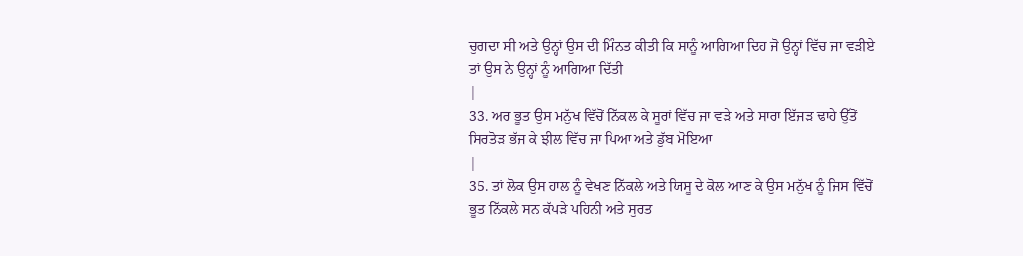ਚੁਗਦਾ ਸੀ ਅਤੇ ਉਨ੍ਹਾਂ ਉਸ ਦੀ ਮਿੰਨਤ ਕੀਤੀ ਕਿ ਸਾਨੂੰ ਆਗਿਆ ਦਿਹ ਜੋ ਉਨ੍ਹਾਂ ਵਿੱਚ ਜਾ ਵੜੀਏ ਤਾਂ ਉਸ ਨੇ ਉਨ੍ਹਾਂ ਨੂੰ ਆਗਿਆ ਦਿੱਤੀ
|
33. ਅਰ ਭੂਤ ਉਸ ਮਨੁੱਖ ਵਿੱਚੋਂ ਨਿੱਕਲ ਕੇ ਸੂਰਾਂ ਵਿੱਚ ਜਾ ਵੜੇ ਅਤੇ ਸਾਰਾ ਇੱਜੜ ਢਾਹੇ ਉੱਤੋਂ ਸਿਰਤੋੜ ਭੱਜ ਕੇ ਝੀਲ ਵਿੱਚ ਜਾ ਪਿਆ ਅਤੇ ਡੁੱਬ ਮੋਇਆ
|
35. ਤਾਂ ਲੋਕ ਉਸ ਹਾਲ ਨੂੰ ਵੇਖਣ ਨਿੱਕਲੇ ਅਤੇ ਯਿਸੂ ਦੇ ਕੋਲ ਆਣ ਕੇ ਉਸ ਮਨੁੱਖ ਨੂੰ ਜਿਸ ਵਿੱਚੋਂ ਭੂਤ ਨਿੱਕਲੇ ਸਨ ਕੱਪੜੇ ਪਹਿਨੀ ਅਤੇ ਸੁਰਤ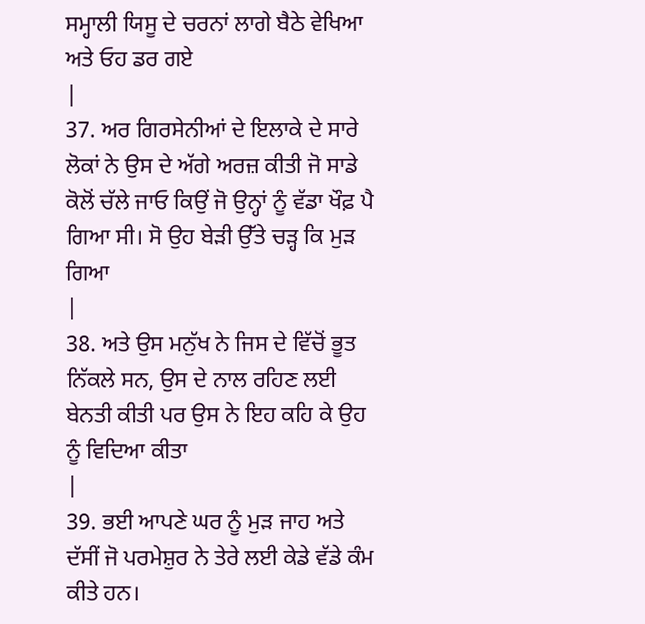ਸਮ੍ਹਾਲੀ ਯਿਸੂ ਦੇ ਚਰਨਾਂ ਲਾਗੇ ਬੈਠੇ ਵੇਖਿਆ ਅਤੇ ਓਹ ਡਰ ਗਏ
|
37. ਅਰ ਗਿਰਸੇਨੀਆਂ ਦੇ ਇਲਾਕੇ ਦੇ ਸਾਰੇ ਲੋਕਾਂ ਨੇ ਉਸ ਦੇ ਅੱਗੇ ਅਰਜ਼ ਕੀਤੀ ਜੋ ਸਾਡੇ ਕੋਲੋਂ ਚੱਲੇ ਜਾਓ ਕਿਉਂ ਜੋ ਉਨ੍ਹਾਂ ਨੂੰ ਵੱਡਾ ਖੌਫ਼ ਪੈ ਗਿਆ ਸੀ। ਸੋ ਉਹ ਬੇੜੀ ਉੱਤੇ ਚੜ੍ਹ ਕਿ ਮੁੜ ਗਿਆ
|
38. ਅਤੇ ਉਸ ਮਨੁੱਖ ਨੇ ਜਿਸ ਦੇ ਵਿੱਚੋਂ ਭੂਤ ਨਿੱਕਲੇ ਸਨ, ਉਸ ਦੇ ਨਾਲ ਰਹਿਣ ਲਈ ਬੇਨਤੀ ਕੀਤੀ ਪਰ ਉਸ ਨੇ ਇਹ ਕਹਿ ਕੇ ਉਹ ਨੂੰ ਵਿਦਿਆ ਕੀਤਾ
|
39. ਭਈ ਆਪਣੇ ਘਰ ਨੂੰ ਮੁੜ ਜਾਹ ਅਤੇ ਦੱਸੀਂ ਜੋ ਪਰਮੇਸ਼ੁਰ ਨੇ ਤੇਰੇ ਲਈ ਕੇਡੇ ਵੱਡੇ ਕੰਮ ਕੀਤੇ ਹਨ।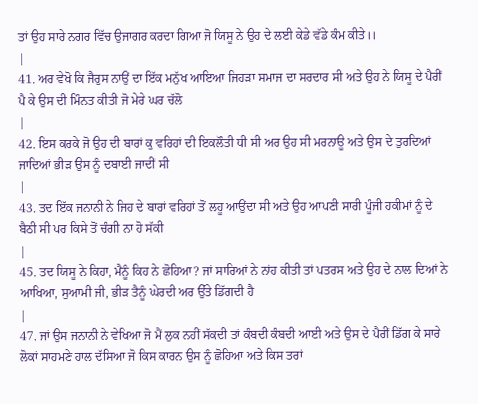ਤਾਂ ਉਹ ਸਾਰੇ ਨਗਰ ਵਿੱਚ ਉਜਾਗਰ ਕਰਦਾ ਗਿਆ ਜੋ ਯਿਸੂ ਨੇ ਉਹ ਦੇ ਲਈ ਕੇਡੇ ਵੱਡੇ ਕੰਮ ਕੀਤੇ।।
|
41. ਅਰ ਵੇਖੋ ਕਿ ਜੈਰੁਸ ਨਾਉਂ ਦਾ ਇੱਕ ਮਨੁੱਖ ਆਇਆ ਜਿਹੜਾ ਸਮਾਜ ਦਾ ਸਰਦਾਰ ਸੀ ਅਤੇ ਉਹ ਨੇ ਯਿਸੂ ਦੇ ਪੈਰੀਂ ਪੈ ਕੇ ਉਸ ਦੀ ਮਿੰਨਤ ਕੀਤੀ ਜੋ ਮੇਰੇ ਘਰ ਚੱਲੋ
|
42. ਇਸ ਕਰਕੇ ਜੋ ਉਹ ਦੀ ਬਾਰਾਂ ਕੁ ਵਰਿਹਾਂ ਦੀ ਇਕਲੌਤੀ ਧੀ ਸੀ ਅਰ ਉਹ ਸੀ ਮਰਨਾਊ ਅਤੇ ਉਸ ਦੇ ਤੁਰਦਿਆਂ ਜਾਦਿਆਂ ਭੀੜ ਉਸ ਨੂੰ ਦਬਾਈ ਜਾਦੀਂ ਸੀ
|
43. ਤਦ ਇੱਕ ਜਨਾਨੀ ਨੇ ਜਿਹ ਦੇ ਬਾਰਾਂ ਵਰਿਹਾਂ ਤੋਂ ਲਹੂ ਆਉਂਦਾ ਸੀ ਅਤੇ ਉਹ ਆਪਣੀ ਸਾਰੀ ਪੂੰਜੀ ਹਕੀਮਾਂ ਨੂੰ ਦੇ ਬੈਠੀ ਸੀ ਪਰ ਕਿਸੇ ਤੋਂ ਚੰਗੀ ਨਾ ਹੋ ਸੱਕੀ
|
45. ਤਦ ਯਿਸੂ ਨੇ ਕਿਹਾ, ਮੈਨੂੰ ਕਿਹ ਨੇ ਛੋਹਿਆ? ਜਾਂ ਸਾਰਿਆਂ ਨੇ ਨਾਂਹ ਕੀਤੀ ਤਾਂ ਪਤਰਸ ਅਤੇ ਉਹ ਦੇ ਨਾਲ ਦਿਆਂ ਨੇ ਆਖਿਆ, ਸੁਆਮੀ ਜੀ, ਭੀੜ ਤੈਨੂੰ ਘੇਰਦੀ ਅਰ ਉੱਤੇ ਡਿੱਗਦੀ ਹੈ
|
47. ਜਾਂ ਉਸ ਜਨਾਨੀ ਨੇ ਵੇਖਿਆ ਜੋ ਮੈਂ ਲੁਕ ਨਹੀਂ ਸੱਕਦੀ ਤਾਂ ਕੰਬਦੀ ਕੰਬਦੀ ਆਈ ਅਤੇ ਉਸ ਦੇ ਪੈਰੀਂ ਡਿੱਗ ਕੇ ਸਾਰੇ ਲੋਕਾਂ ਸਾਹਮਣੇ ਹਾਲ ਦੱਸਿਆ ਜੋ ਕਿਸ ਕਾਰਨ ਉਸ ਨੂੰ ਛੋਹਿਆ ਅਤੇ ਕਿਸ ਤਰਾਂ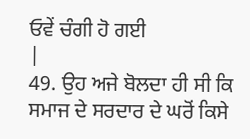ਓਵੇਂ ਚੰਗੀ ਹੋ ਗਈ
|
49. ਉਹ ਅਜੇ ਬੋਲਦਾ ਹੀ ਸੀ ਕਿ ਸਮਾਜ ਦੇ ਸਰਦਾਰ ਦੇ ਘਰੋਂ ਕਿਸੇ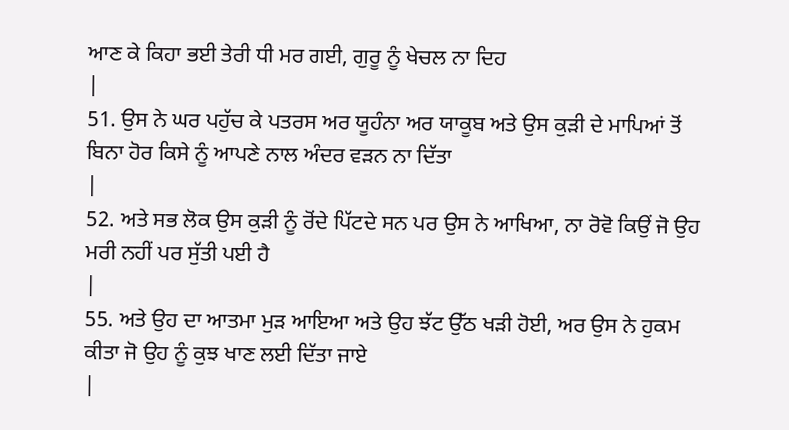ਆਣ ਕੇ ਕਿਹਾ ਭਈ ਤੇਰੀ ਧੀ ਮਰ ਗਈ, ਗੁਰੂ ਨੂੰ ਖੇਚਲ ਨਾ ਦਿਹ
|
51. ਉਸ ਨੇ ਘਰ ਪਹੁੱਚ ਕੇ ਪਤਰਸ ਅਰ ਯੂਹੰਨਾ ਅਰ ਯਾਕੂਬ ਅਤੇ ਉਸ ਕੁੜੀ ਦੇ ਮਾਪਿਆਂ ਤੋਂ ਬਿਨਾ ਹੋਰ ਕਿਸੇ ਨੂੰ ਆਪਣੇ ਨਾਲ ਅੰਦਰ ਵੜਨ ਨਾ ਦਿੱਤਾ
|
52. ਅਤੇ ਸਭ ਲੋਕ ਉਸ ਕੁੜੀ ਨੂੰ ਰੋਂਦੇ ਪਿੱਟਦੇ ਸਨ ਪਰ ਉਸ ਨੇ ਆਖਿਆ, ਨਾ ਰੋਵੋ ਕਿਉਂ ਜੋ ਉਹ ਮਰੀ ਨਹੀਂ ਪਰ ਸੁੱਤੀ ਪਈ ਹੈ
|
55. ਅਤੇ ਉਹ ਦਾ ਆਤਮਾ ਮੁੜ ਆਇਆ ਅਤੇ ਉਹ ਝੱਟ ਉੱਠ ਖੜੀ ਹੋਈ, ਅਰ ਉਸ ਨੇ ਹੁਕਮ ਕੀਤਾ ਜੋ ਉਹ ਨੂੰ ਕੁਝ ਖਾਣ ਲਈ ਦਿੱਤਾ ਜਾਏ
|